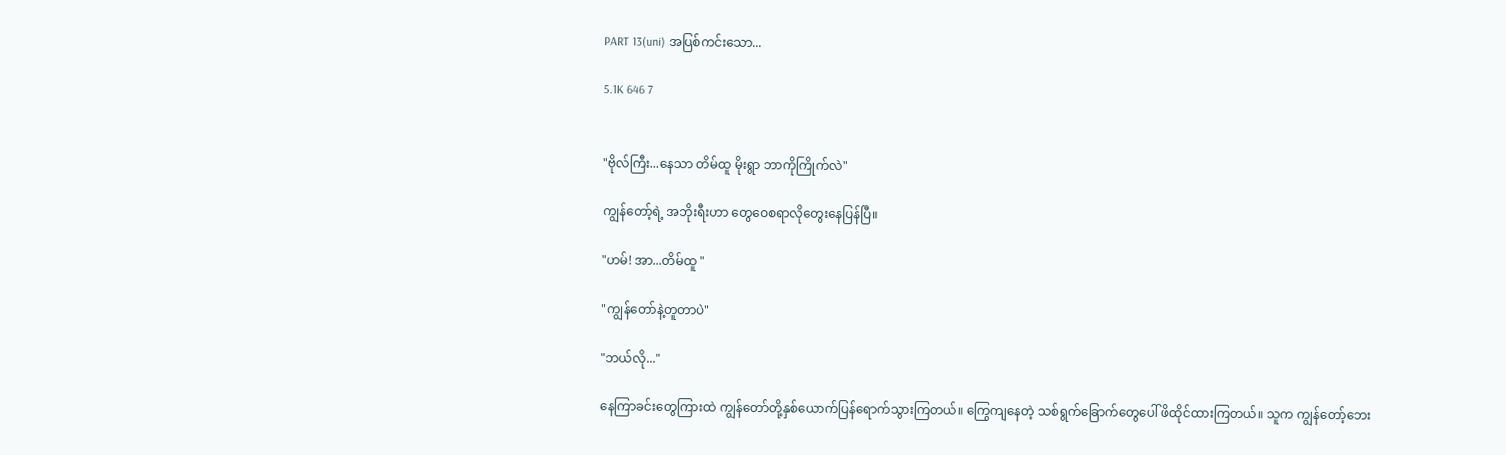PART 13(uni) အပြစ်ကင်းသော...

5.1K 646 7


"ဗိုလ်ကြီး...နေသာ တိမ်ထူ မိုးရွာ ဘာကိုကြိုက်လဲ"

ကျွန်တော့်ရဲ့ အဘိုးရီးဟာ တွေဝေစရာလိုတွေးနေပြန်ပြီ။

"ဟမ်! အာ...တိမ်ထူ "

"ကျွန်တော်နဲ့တူတာပဲ"

"ဘယ်လို..."

နေကြာခင်းတွေကြားထဲ ကျွန်တော်တို့နှစ်ယောက်ပြန်ရောက်သွားကြတယ်။ ကြွေကျနေတဲ့ သစ်ရွက်‌ခြောက်တွေပေါ် ဖိထိုင်ထားကြတယ်။ သူက ကျွန်တော့်ဘေး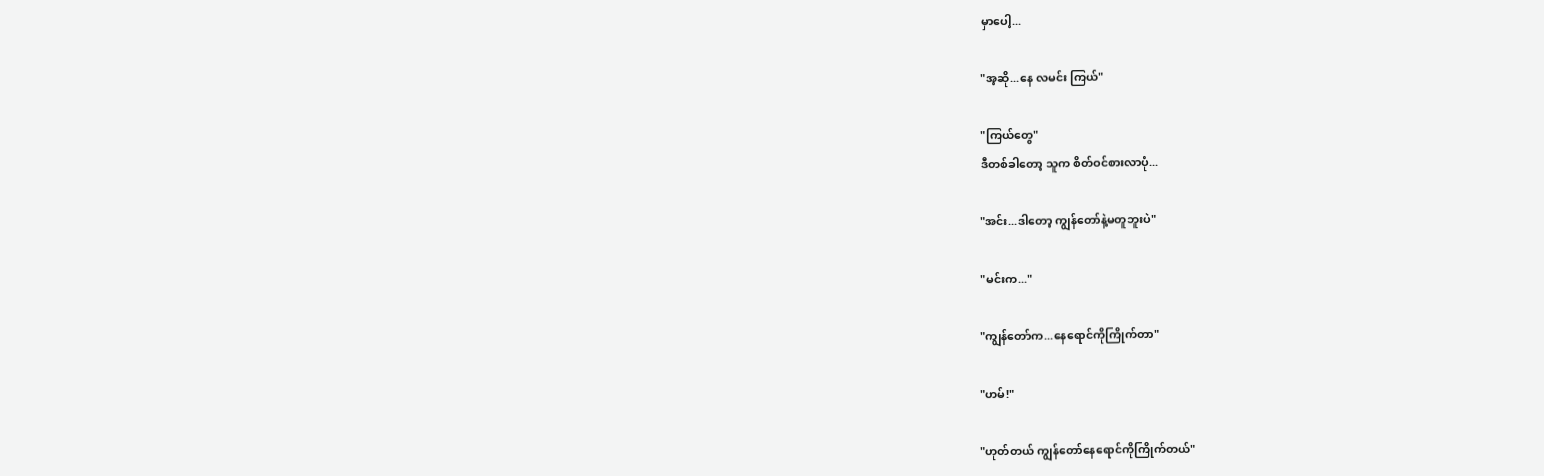မှာပေါ့...

"အ့ဆို...နေ လမင်း ကြယ်"

"ကြယ်တွေ"
ဒီတစ်ခါတော့ သူက စိတ်ဝင်စားလာပုံ...

"အင်း...ဒါတော့ ကျွန်တော်နဲ့မတူဘူးပဲ"

"မင်းက..."

"ကျွန်တော်က...နေရောင်ကိုကြိုက်တာ"

"ဟမ်!"

"ဟုတ်တယ် ကျွန်တော်နေရောင်ကိုကြိုက်တယ်"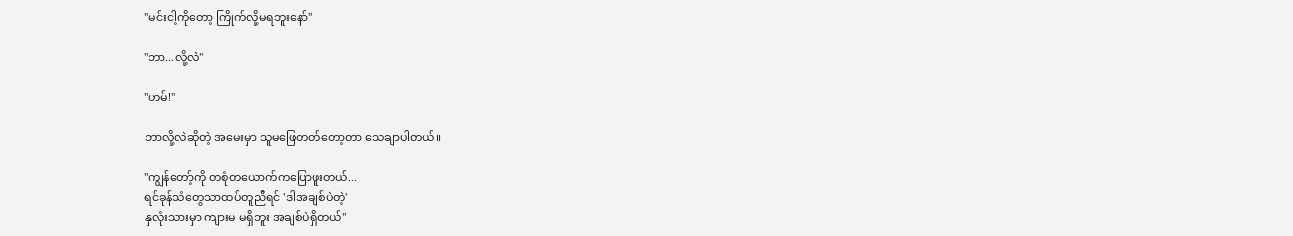"မင်းငါ့ကိုတော့ ကြိုက်လို့မရဘူးနော်"

"ဘာ...လို့လဲ"

"ဟမ်!"

ဘာလို့လဲဆိုတဲ့ အမေးမှာ သူမဖြေတတ်တော့တာ သေချာပါတယ်။

"ကျွန်တော့်ကို တစုံတယောက်ကပြောဖူးတယ်...
ရင်ခုန်သံတွေသာထပ်တူညီရင် 'ဒါအချစ်ပဲတဲ့'
နှလုံးသားမှာ ကျားမ မရှိဘူး အချစ်ပဲရှိတယ်"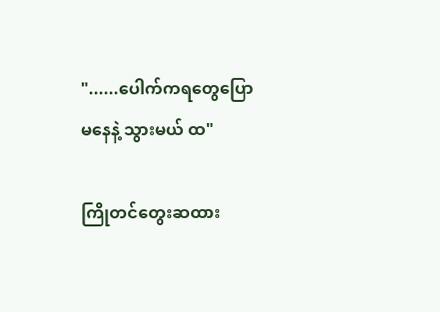"......ပေါက်ကရတွေပြောမနေနဲ့ သွားမယ် ထ"

ကြိုတင်တွေးဆထား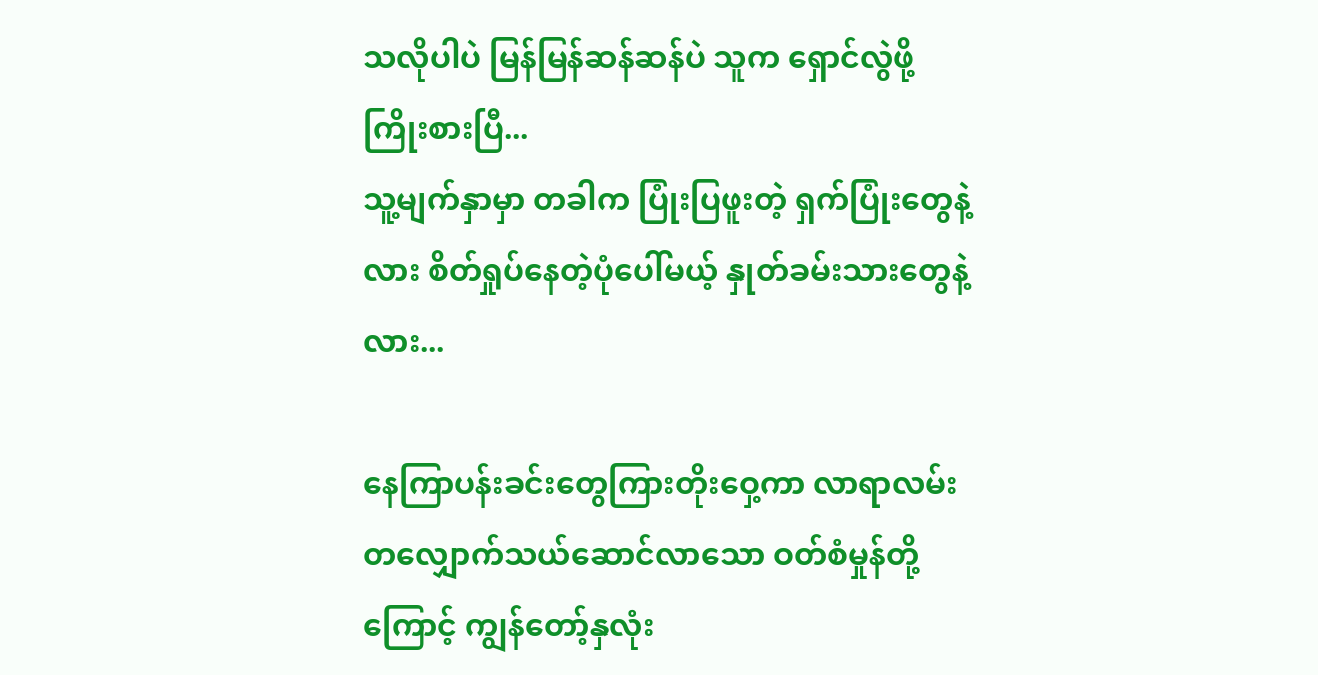သလိုပါပဲ မြန်မြန်ဆန်ဆန်ပဲ သူက ရှောင်လွဲဖို့ကြိုးစားပြီ...
သူ့မျက်နှာမှာ တခါက ပြုံးပြဖူးတဲ့ ရှက်ပြုံးတွေနဲ့လား စိတ်ရှုပ်နေတဲ့ပုံပေါ်မယ့် နှုတ်ခမ်းသားတွေနဲ့လား...

နေကြာပန်းခင်းတွေကြားတိုးဝှေ့ကာ လာရာလမ်းတလျှောက်သယ်ဆောင်လာသော ဝတ်စံမှုန်တို့ကြောင့် ကျွန်တော့်နှလုံး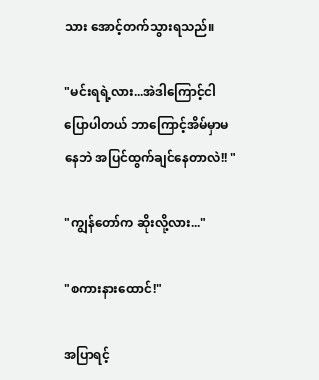သား အောင့်တက်သွားရသည်။

"မင်းရရဲ့လား...အဲဒါကြောင့်ငါပြောပါတယ် ဘာကြောင့်အိမ်မှာမနေဘဲ အပြင်ထွက်ချင်နေတာလဲ!! "

"ကျွန်တော်က ဆိုးလို့လား..."

"စကားနားထောင်!"

အပြာရင့်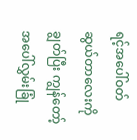ရင့်အပေါ်ဝတ်ဆွယ်တာလေးကို ချွတ်ပြီး ကျွန်တော့်အပေါ်လွှမ်းခြုံ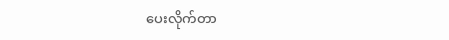ပေးလိုက်တာ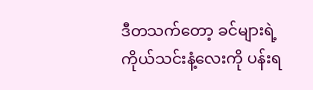ဒီတသက်တော့ ခင်များရဲ့ကိုယ်သင်းနံ့လေးကို ပန်းရ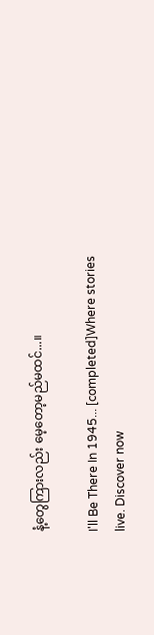နံ့တွေကြားလည်း မေ့တော့မည်မထင်...။

I'll Be There In 1945... [completed]Where stories live. Discover now